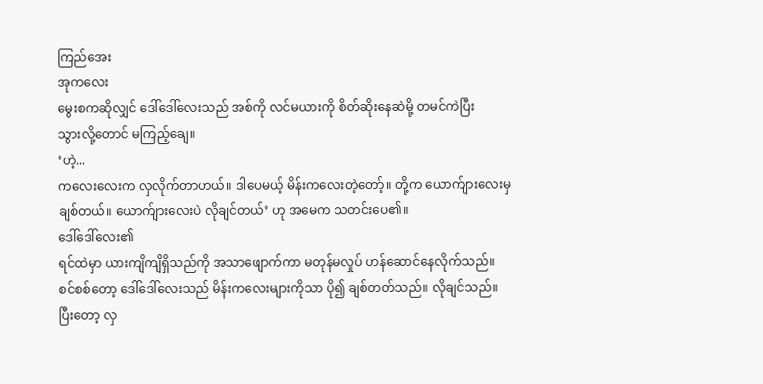ကြည်အေး
အုကလေး
မွေးစကဆိုလျှင် ဒေါ်ဒေါ်လေးသည် အစ်ကို လင်မယားကို စိတ်ဆိုးနေဆဲမို့ တမင်ကဲပြီး
သွားလို့တောင် မကြည့်ချေ။
‘ဟဲ့...
ကလေးလေးက လှလိုက်တာဟယ်။ ဒါပေမယ့် မိန်းကလေးတဲ့တော့်။ တို့က ယောက်ျားလေးမှ
ချစ်တယ်။ ယောက်ျားလေးပဲ လိုချင်တယ်’ ဟု အမေက သတင်းပေ၏။
ဒေါ်ဒေါ်လေး၏
ရင်ထဲမှာ ယားကျိကျိရှိသည်ကို အသာဖျောက်ကာ မတုန်မလှုပ် ဟန်ဆောင်နေလိုက်သည်။
စင်စစ်တော့ ဒေါ်ဒေါ်လေးသည် မိန်းကလေးများကိုသာ ပို၍ ချစ်တတ်သည်။ လိုချင်သည်။
ပြီးတော့ လှ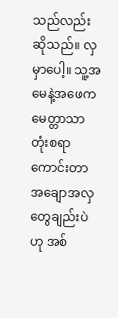သည်လည်း ဆိုသည်။ လှမှာပေါ့။ သူ့အမေနဲ့အဖေက မေတ္တာသာ တုံးစရာကောင်းတာ
အချောအလှတွေချည်းပဲဟု အစ်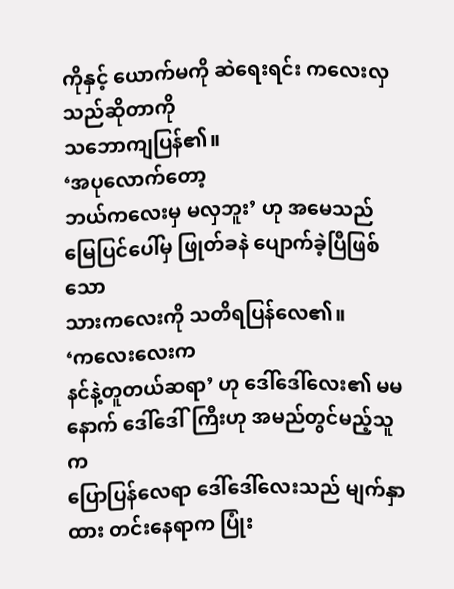ကိုနှင့် ယောက်မကို ဆဲရေးရင်း ကလေးလှသည်ဆိုတာကို
သဘောကျပြန်၏။
‘အပုလောက်တော့
ဘယ်ကလေးမှ မလှဘူး’ ဟု အမေသည် မြေပြင်ပေါ်မှ ဖြုတ်ခနဲ ပျောက်ခဲ့ပြီဖြစ်သော
သားကလေးကို သတိရပြန်လေ၏။
‘ကလေးလေးက
နင်နဲ့တူတယ်ဆရာ’ ဟု ဒေါ်ဒေါ်လေး၏ မမနောက် ဒေါ်ဒေါ်ကြီးဟု အမည်တွင်မည့်သူက
ပြောပြန်လေရာ ဒေါ်ဒေါ်လေးသည် မျက်နှာထား တင်းနေရာက ပြုံး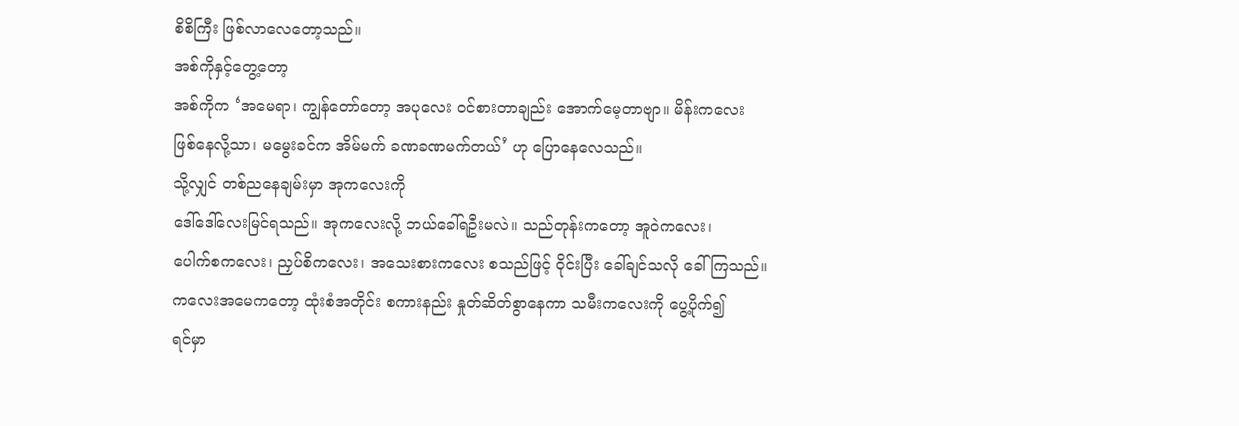စိစိကြီး ဖြစ်လာလေတော့သည်။
အစ်ကိုနှင့်တွေ့တော့
အစ်ကိုက ‘အမေရာ၊ ကျွန်တော်တော့ အပုလေး ဝင်စားတာချည်း အောက်မေ့တာဗျာ။ မိန်းကလေး
ဖြစ်နေလို့သာ၊ မမွေးခင်က အိမ်မက် ခဏခဏမက်တယ်’ ဟု ပြောနေလေသည်။
သို့လျှင် တစ်ညနေချမ်းမှာ အုကလေးကို
ဒေါ်ဒေါ်လေးမြင်ရသည်။ အုကလေးလို့ ဘယ်ခေါ်ရဦးမလဲ။ သည်တုန်းကတော့ အူဝဲကလေး၊
ပေါက်စကလေး၊ ညှပ်စိကလေး၊ အသေးစားကလေး စသည်ဖြင့် ဝိုင်းပြီး ခေါ်ချင်သလို ခေါ်ကြသည်။
ကလေးအမေကတော့ ထုံးစံအတိုင်း စကားနည်း နှုတ်ဆိတ်စွာနေကာ သမီးကလေးကို ပွေ့ပိုက်၍
ရင်မှာ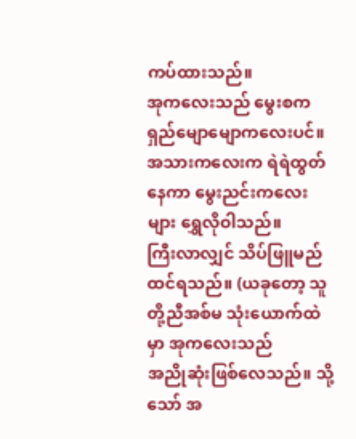ကပ်ထားသည်။
အုကလေးသည် မွေးစက
ရှည်မျောမျောကလေးပင်။ အသားကလေးက ရဲရဲထွတ်နေကာ မွေးညင်းကလေးများ ရွှေလိုဝါသည်။
ကြီးလာလျှင် သိပ်ဖြူမည် ထင်ရသည်။ (ယခုတော့ သူတို့ညီအစ်မ သုံးယောက်ထဲမှာ အုကလေးသည်
အညိုဆုံးဖြစ်လေသည်။ သို့သော် အ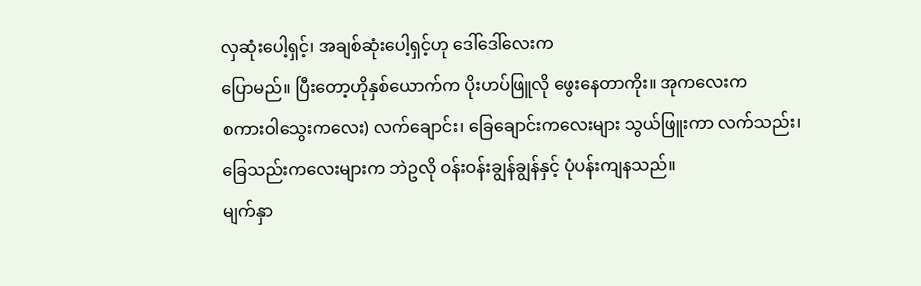လှဆုံးပေါ့ရှင့်၊ အချစ်ဆုံးပေါ့ရှင့်ဟု ဒေါ်ဒေါ်လေးက
ပြောမည်။ ပြီးတော့ဟိုနှစ်ယောက်က ပိုးဟပ်ဖြူလို ဖွေးနေတာကိုး။ အုကလေးက
စကားဝါသွေးကလေး) လက်ချောင်း၊ ခြေချောင်းကလေးများ သွယ်ဖြူးကာ လက်သည်း၊
ခြေသည်းကလေးများက ဘဲဥလို ဝန်းဝန်းချွန်ချွန်နှင့် ပုံပန်းကျနသည်။
မျက်နှာ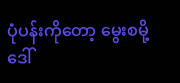ပုံပန်းကိုတော့ မွေးစမို့ ဒေါ်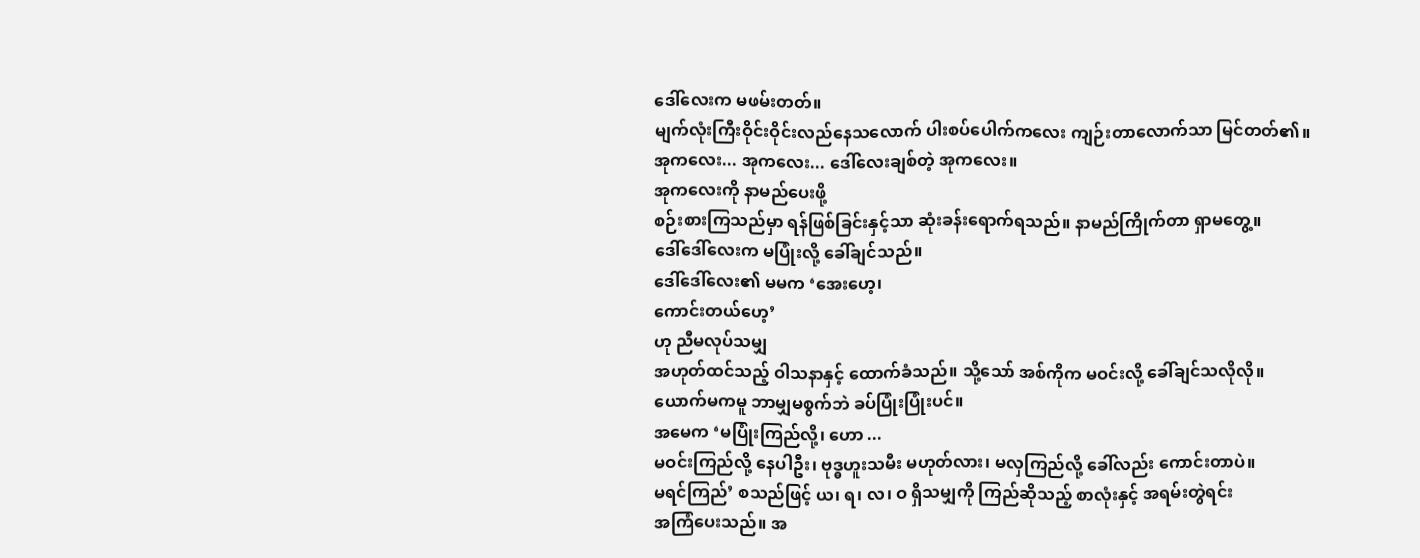ဒေါ်လေးက မဖမ်းတတ်။
မျက်လုံးကြီးဝိုင်းဝိုင်းလည်နေသလောက် ပါးစပ်ပေါက်ကလေး ကျဉ်းတာလောက်သာ မြင်တတ်၏။
အုကလေး... အုကလေး... ဒေါ်လေးချစ်တဲ့ အုကလေး။
အုကလေးကို နာမည်ပေးဖို့
စဉ်းစားကြသည်မှာ ရန်ဖြစ်ခြင်းနှင့်သာ ဆုံးခန်းရောက်ရသည်။ နာမည်ကြိုက်တာ ရှာမတွေ့။
ဒေါ်ဒေါ်လေးက မပြုံးလို့ ခေါ်ချင်သည်။
ဒေါ်ဒေါ်လေး၏ မမက ‘အေးဟေ့၊
ကောင်းတယ်ဟေ့’
ဟု ညီမလုပ်သမျှ
အဟုတ်ထင်သည့် ဝါသနာနှင့် ထောက်ခံသည်။ သို့သော် အစ်ကိုက မဝင်းလို့ ခေါ်ချင်သလိုလို။
ယောက်မကမူ ဘာမျှမစွက်ဘဲ ခပ်ပြုံးပြုံးပင်။
အမေက ‘မပြုံးကြည်လို့၊ ဟော ...
မဝင်းကြည်လို့ နေပါဦး၊ ဗုဒ္ဓဟူးသမီး မဟုတ်လား၊ မလှကြည်လို့ ခေါ်လည်း ကောင်းတာပဲ။
မရင်ကြည်’ စသည်ဖြင့် ယ၊ ရ၊ လ၊ ဝ ရှိသမျှကို ကြည်ဆိုသည့် စာလုံးနှင့် အရမ်းတွဲရင်း
အကြံပေးသည်။ အ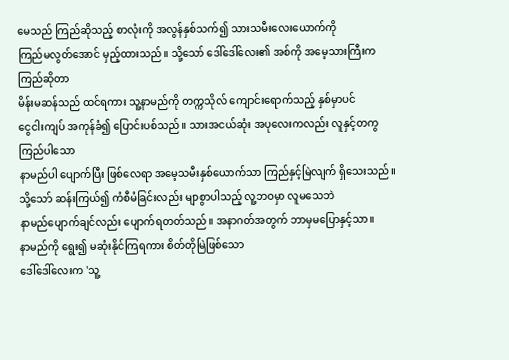မေသည် ကြည်ဆိုသည့် စာလုံးကို အလွန်နှစ်သက်၍ သားသမီးလေးယောက်ကို
ကြည်မလွတ်အောင် မှည့်ထားသည်။ သို့သော် ဒေါ်ဒေါ်လေး၏ အစ်ကို အမေ့သားကြီးက ကြည်ဆိုတာ
မိန်းမဆန်သည် ထင်ရကား သူ့နာမည်ကို တက္ကသိုလ် ကျောင်းရောက်သည့် နှစ်မှာပင်
ငွေငါးကျပ် အကုန်ခံ၍ ပြောင်းပစ်သည်။ သားအငယ်ဆုံး အပုလေးကလည်း လူနှင့်တကွ ကြည်ပါသော
နာမည်ပါ ပျောက်ပြီး ဖြစ်လေရာ အမေ့သမီးနှစ်ယောက်သာ ကြည်နှင့်မြဲလျက် ရှိသေးသည်။
သို့သော် ဆန်းကြယ်၍ ကံစီမံခြင်းလည်း မျာစွာပါသည့် လူ့ဘဝမှာ လူမသေဘဲ
နာမည်ပျောက်ချင်လည်း ပျောက်ရတတ်သည်။ အနာဂတ်အတွက် ဘာမှမပြောနှင့်သာ။
နာမည်ကို ရွေး၍ မဆုံးနိုင်ကြရကား စိတ်တိုမြဲဖြစ်သော
ဒေါ်ဒေါ်လေးက 'သူ့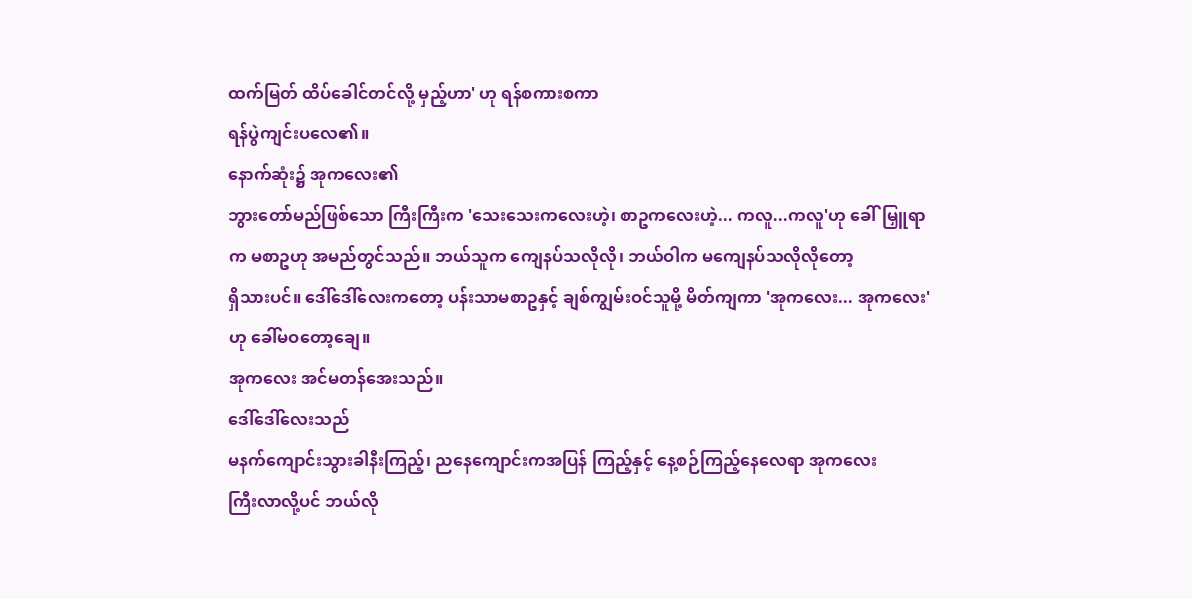ထက်မြတ် ထိပ်ခေါင်တင်လို့ မှည့်ဟာ' ဟု ရန်စကားစကာ
ရန်ပွဲကျင်းပလေ၏။
နောက်ဆုံး၌ အုကလေး၏
ဘွားတော်မည်ဖြစ်သော ကြီးကြီးက 'သေးသေးကလေးဟဲ့၊ စာဥကလေးဟဲ့... ကလူ...ကလူ'ဟု ခေါ်မြှူရာက မစာဥဟု အမည်တွင်သည်။ ဘယ်သူက ကျေနပ်သလိုလို၊ ဘယ်ဝါက မကျေနပ်သလိုလိုတော့
ရှိသားပင်။ ဒေါ်ဒေါ်လေးကတော့ ပန်းသာမစာဥနှင့် ချစ်ကျွမ်းဝင်သူမို့ မိတ်ကျကာ 'အုကလေး... အုကလေး' ဟု ခေါ်မဝတော့ချေ။
အုကလေး အင်မတန်အေးသည်။
ဒေါ်ဒေါ်လေးသည်
မနက်ကျောင်းသွားခါနီးကြည့်၊ ညနေကျောင်းကအပြန် ကြည့်နှင့် နေ့စဉ်ကြည့်နေလေရာ အုကလေး
ကြီးလာလို့ပင် ဘယ်လို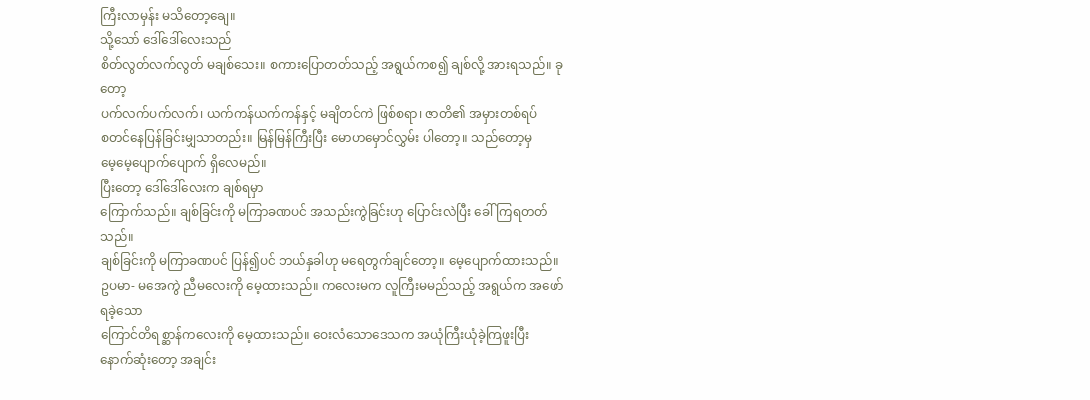ကြီးလာမှန်း မသိတော့ချေ။
သို့သော် ဒေါ်ဒေါ်လေးသည်
စိတ်လွတ်လက်လွတ် မချစ်သေး။ စကားပြောတတ်သည့် အရွယ်ကစ၍ ချစ်လို့ အားရသည်။ ခုတော့
ပက်လက်ပက်လက်၊ ယက်ကန်ယက်ကန်နှင့် မချိတင်ကဲ ဖြစ်စရာ၊ ဇာတိ၏ အမှားတစ်ရပ်
စတင်နေပြန်ခြင်းမျှသာတည်း။ မြန်မြန်ကြီးပြီး မောဟမှောင်လွှမ်း ပါတော့။ သည်တော့မှ
မေ့မေ့ပျောက်ပျောက် ရှိလေမည်။
ပြီးတော့ ဒေါ်ဒေါ်လေးက ချစ်ရမှာ
ကြောက်သည်။ ချစ်ခြင်းကို မကြာခဏပင် အသည်းကွဲခြင်းဟု ပြောင်းလဲပြီး ခေါ်ကြရတတ်သည်။
ချစ်ခြင်းကို မကြာခဏပင် ပြန်၍ပင် ဘယ်နှခါဟု မရေတွက်ချင်တော့။ မေ့ပျောက်ထားသည်။
ဥပမာ- မအေကွဲ ညီမလေးကို မေ့ထားသည်။ ကလေးမက လူကြီးမမည်သည့် အရွယ်က အဖော်ရခဲ့သော
ကြောင်တိရစ္ဆာန်ကလေးကို မေ့ထားသည်။ ဝေးလံသောဒေသက အယုံကြီးယုံခဲ့ကြဖူးပြီး
နောက်ဆုံးတော့ အချင်း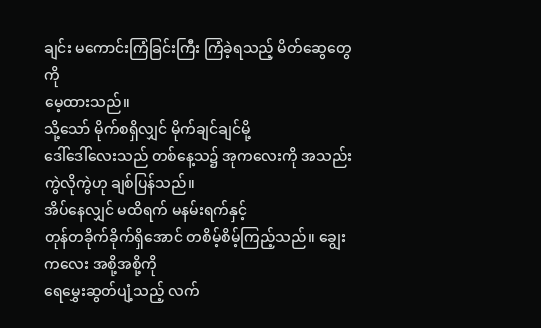ချင်း မကောင်းကြံခြင်းကြီး ကြံခဲ့ရသည့် မိတ်ဆွေတွေကို
မေ့ထားသည်။
သို့သော် မိုက်စရှိလျှင် မိုက်ချင်ချင်မို့
ဒေါ်ဒေါ်လေးသည် တစ်နေ့သ၌ အုကလေးကို အသည်းကွဲလိုကွဲဟု ချစ်ပြန်သည်။
အိပ်နေလျှင် မထိရက် မနမ်းရက်နှင့်
တုန်တခိုက်ခိုက်ရှိအောင် တစိမ့်စိမ့်ကြည့်သည်။ ချွေးကလေး အစို့အစို့ကို
ရေမွှေးဆွတ်ပျံ့သည့် လက်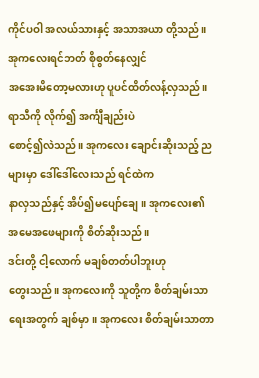ကိုင်ပဝါ အလယ်သားနှင့် အသာအယာ တို့သည်။ အုကလေးရင်ဘတ် စိုစွတ်နေလျှင်
အအေးမိတော့မလားဟု ပူပင်ထိတ်လန့်လှသည်။ ရာသီကို လိုက်၍ အင်္ကျီချည်းပဲ
စောင့်၍လဲသည်။ အုကလေး ချောင်းဆိုးသည့် ညများမှာ ဒေါ်ဒေါ်လေးသည် ရင်ထဲက
နာလှသည်နှင့် အိပ်၍မပျော်ချေ။ အုကလေး၏ အမေအဖေများကို စိတ်ဆိုးသည်။
ဒင်းတို့ ငါ့လောက် မချစ်တတ်ပါဘူးဟု
တွေးသည်။ အုကလေးကို သူတို့က စိတ်ချမ်းသာရေးအတွက် ချစ်မှာ။ အုကလေး စိတ်ချမ်းသာတာ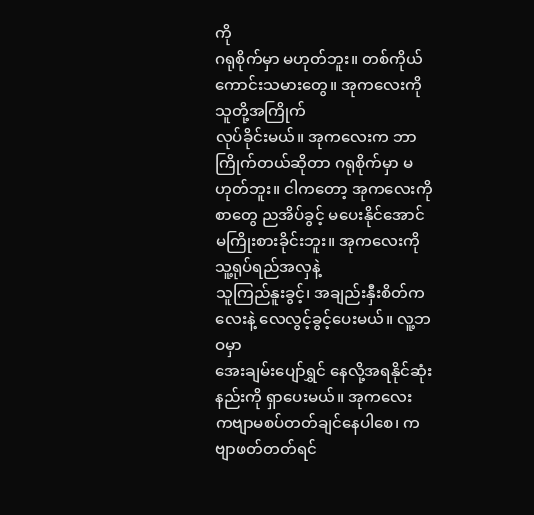ကို
ဂရုစိုက်မှာ မဟုတ်ဘူး။ တစ်ကိုယ်ကောင်းသမားတွေ။ အုကလေးကို သူတို့အကြိုက်
လုပ်ခိုင်းမယ်။ အုကလေးက ဘာကြိုက်တယ်ဆိုတာ ဂရုစိုက်မှာ မဟုတ်ဘူး။ ငါကတော့ အုကလေးကို
စာတွေ ညအိပ်ခွင့် မပေးနိုင်အောင် မကြိုးစားခိုင်းဘူး။ အုကလေးကို သူ့ရုပ်ရည်အလှနဲ့
သူကြည်နူးခွင့်၊ အချည်းနှီးစိတ်ကလေးနဲ့ လေလွင့်ခွင့်ပေးမယ်။ လူ့ဘဝမှာ
အေးချမ်းပျော်ရွှင် နေလို့အရနိုင်ဆုံးနည်းကို ရှာပေးမယ်။ အုကလေး
ကဗျာမစပ်တတ်ချင်နေပါစေ၊ ကဗျာဖတ်တတ်ရင်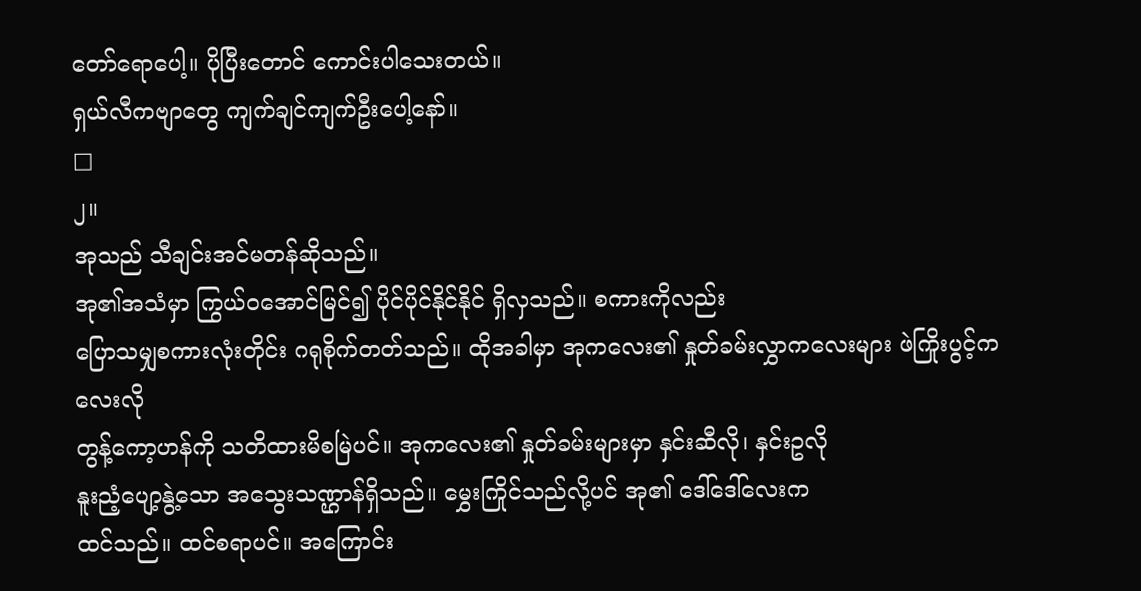တော်ရောပေါ့။ ပိုပြီးတောင် ကောင်းပါသေးတယ်။
ရှယ်လီကဗျာတွေ ကျက်ချင်ကျက်ဦးပေါ့နော်။
□
၂။
အုသည် သီချင်းအင်မတန်ဆိုသည်။
အု၏အသံမှာ ကြွယ်ဝအောင်မြင်၍ ပိုင်ပိုင်နိုင်နိုင် ရှိလှသည်။ စကားကိုလည်း
ပြောသမျှစကားလုံးတိုင်း ဂရုစိုက်တတ်သည်။ ထိုအခါမှာ အုကလေး၏ နှုတ်ခမ်းလွှာကလေးများ ဖဲကြိုးပွင့်ကလေးလို
တွန့်ကော့ဟန်ကို သတိထားမိစမြဲပင်။ အုကလေး၏ နှုတ်ခမ်းများမှာ နှင်းဆီလို၊ နှင်းဥလို
နူးညံ့ပျော့နွဲ့သော အသွေးသဏ္ဌာန်ရှိသည်။ မွှေးကြိုင်သည်လို့ပင် အု၏ ဒေါ်ဒေါ်လေးက
ထင်သည်။ ထင်စရာပင်။ အကြောင်း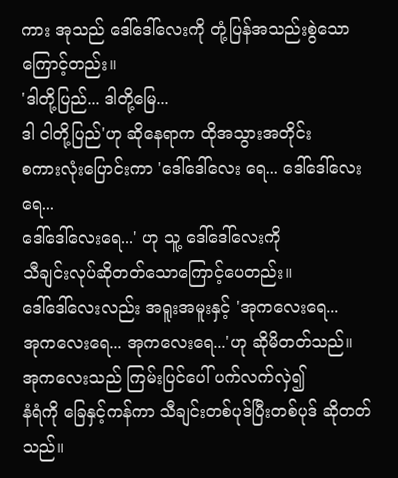ကား အုသည် ဒေါ်ဒေါ်လေးကို တုံ့ပြန်အသည်းစွဲသောကြောင့်တည်း။
'ဒါတို့ပြည်... ဒါတို့မြေ...
ဒါ ငါတို့ပြည်'ဟု ဆိုနေရာက ထိုအသွားအတိုင်း
စကားလုံးပြောင်းကာ 'ဒေါ်ဒေါ်လေး ရေ... ဒေါ်ဒေါ်လေးရေ...
ဒေါ်ဒေါ်လေးရေ...' ဟု သူ့ ဒေါ်ဒေါ်လေးကို
သီချင်းလုပ်ဆိုတတ်သောကြောင့်ပေတည်း။
ဒေါ်ဒေါ်လေးလည်း အရူးအမူးနှင့် 'အုကလေးရေ...
အုကလေးရေ... အုကလေးရေ...'ဟု ဆိုမိတတ်သည်။
အုကလေးသည် ကြမ်းပြင်ပေါ် ပက်လက်လှဲ၍
နံရံကို ခြေနှင့်ကန်ကာ သီချင်းတစ်ပုဒ်ပြီးတစ်ပုဒ် ဆိုတတ်သည်။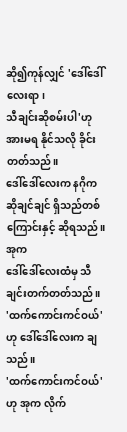ဆို၍ကုန်လျှင် 'ဒေါ်ဒေါ်လေးရာ၊
သီချင်းဆိုစမ်းပါ'ဟု အားမရ နိုင်သလို ခိုင်းတတ်သည်။
ဒေါ်ဒေါ်လေးက နဂိုက ဆိုချင်ချင် ရှိသည်တစ်ကြောင်းနှင့် ဆိုရသည်။ အုက
ဒေါ်ဒေါ်လေးထံမှ သီချင်းတက်တတ်သည်။
'ထက်ကောင်းကင်ဝယ်'ဟု ဒေါ်ဒေါ်လေးက ချသည်။
'ထက်ကောင်းကင်ဝယ်'ဟု အုက လိုက်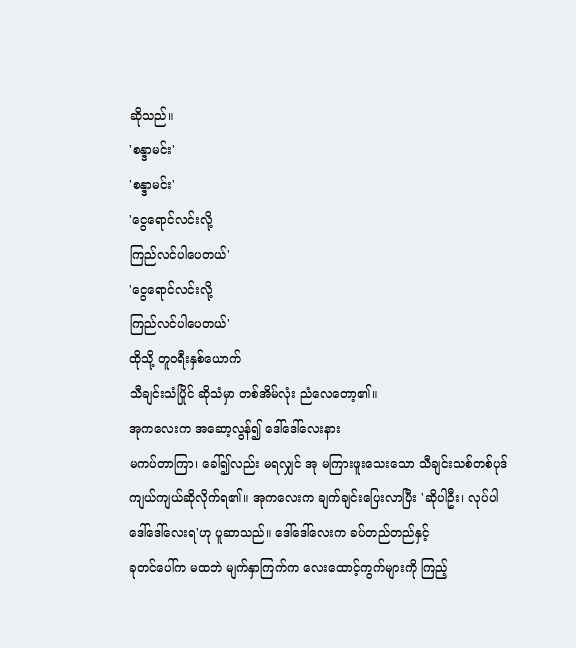ဆိုသည်။
'စန္ဒာမင်း'
'စန္ဒာမင်း'
'ငွေရောင်လင်းလို့
ကြည်လင်ပါပေတယ်'
'ငွေရောင်လင်းလို့
ကြည်လင်ပါပေတယ်'
ထိုသို့ တူဝရီးနှစ်ယောက်
သီချင်းသံပြိုင် ဆိုသံမှာ တစ်အိမ်လုံး ညံလေတော့၏။
အုကလေးက အဆော့လွန်၍ ဒေါ်ဒေါ်လေးနား
မကပ်တာကြာ၊ ခေါ်၍လည်း မရလျှင် အု မကြားဖူးသေးသော သီချင်းသစ်တစ်ပုဒ်
ကျယ်ကျယ်ဆိုလိုက်ရ၏။ အုကလေးက ချက်ချင်းပြေးလာပြီး 'ဆိုပါဦး၊ လုပ်ပါ
ဒေါ်ဒေါ်လေးရ'ဟု ပူဆာသည်။ ဒေါ်ဒေါ်လေးက ခပ်တည်တည်နှင့်
ခုတင်ပေါ်က မထဘဲ မျက်နှာကြက်က လေးထောင့်ကွက်များကို ကြည့်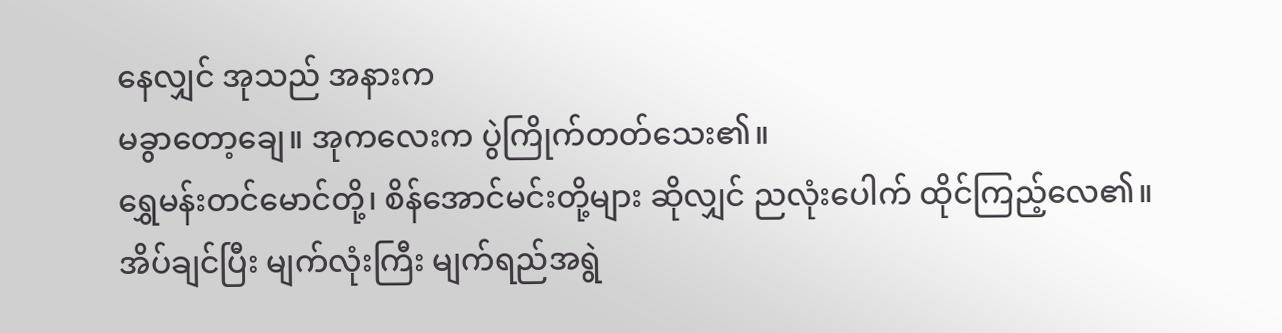နေလျှင် အုသည် အနားက
မခွာတော့ချေ။ အုကလေးက ပွဲကြိုက်တတ်သေး၏။
ရွှေမန်းတင်မောင်တို့၊ စိန်အောင်မင်းတို့များ ဆိုလျှင် ညလုံးပေါက် ထိုင်ကြည့်လေ၏။
အိပ်ချင်ပြီး မျက်လုံးကြီး မျက်ရည်အရွဲ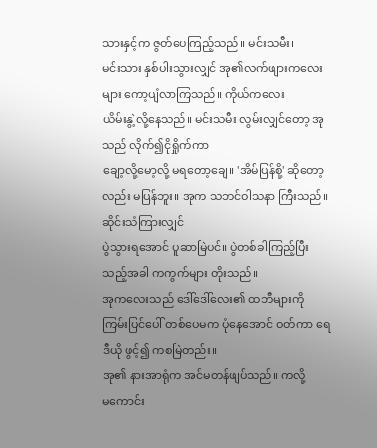သားနှင့်က ဇွတ်ပေကြည့်သည်။ မင်းသမီး၊
မင်းသား နှစ်ပါးသွားလျှင် အု၏လက်ဖျားကလေးများ ကော့ပျံလာကြသည်။ ကိုယ်ကလေး
ယိမ်းနွဲ့လို့နေသည်။ မင်းသမီး လွမ်းလျှင်တော့ အုသည် လိုက်၍ငိုရှိုက်ကာ
ချော့လို့မော့လို့ မရတော့ချေ။ 'အိမ်ပြန်စို့' ဆိုတော့လည်း မပြန်ဘူး။ အုက သဘင်ဝါသနာ ကြီးသည်။ ဆိုင်းသံကြားလျှင်
ပွဲသွားရအောင် ပူဆာမြဲပင်။ ပွဲတစ်ခါကြည့်ပြီးသည့်အခါ ကကွက်များ တိုးသည်။
အုကလေးသည် ဒေါ်ဒေါ်လေး၏ ထဘီများကို
ကြမ်းပြင်ပေါ် တစ်ပေမက ပုံနေအောင် ဝတ်ကာ ရေဒီယို ဖွင့်၍ ကစမြဲတည်း။
အု၏ နားအာရုံက အင်မတန်ဖျပ်သည်။ ကလို့
မကောင်း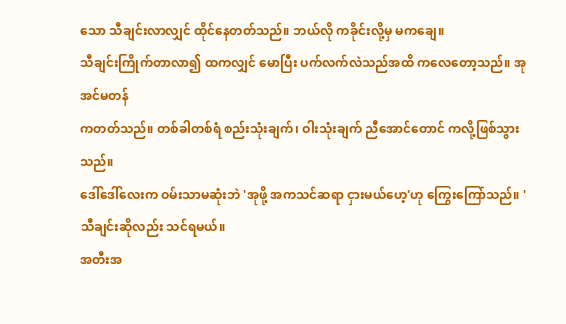သော သီချင်းလာလျှင် ထိုင်နေတတ်သည်။ ဘယ်လို ကခိုင်းလို့မှ မကချေ။
သီချင်းကြိုက်တာလာ၍ ထကလျှင် မောပြီး ပက်လက်လဲသည်အထိ ကလေတော့သည်။ အု အင်မတန်
ကတတ်သည်။ တစ်ခါတစ်ရံ စည်းသုံးချက်၊ ဝါးသုံးချက် ညီအောင်တောင် ကလို့ဖြစ်သွားသည်။
ဒေါ်ဒေါ်လေးက ဝမ်းသာမဆုံးဘဲ 'အုဖို့ အကသင်ဆရာ ငှားမယ်ဟေ့'ဟု ကြွေးကြော်သည်။ 'သီချင်းဆိုလည်း သင်ရမယ်။
အတီးအ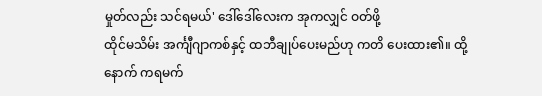မှုတ်လည်း သင်ရမယ်' ဒေါ်ဒေါ်လေးက အုကလျှင် ဝတ်ဖို့
ထိုင်မသိမ်း အင်္ကျီဂျာကစ်နှင့် ထဘီချုပ်ပေးမည်ဟု ကတိ ပေးထား၏။ ထို့နောက် ကရမက်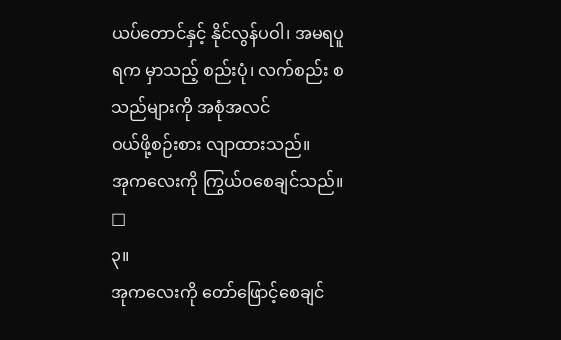ယပ်တောင်နှင့် နိုင်လွန်ပဝါ၊ အမရပူရက မှာသည့် စည်းပုံ၊ လက်စည်း စသည်များကို အစုံအလင်
ဝယ်ဖို့စဉ်းစား လျာထားသည်။
အုကလေးကို ကြွယ်ဝစေချင်သည်။
□
၃။
အုကလေးကို တော်ဖြောင့်စေချင်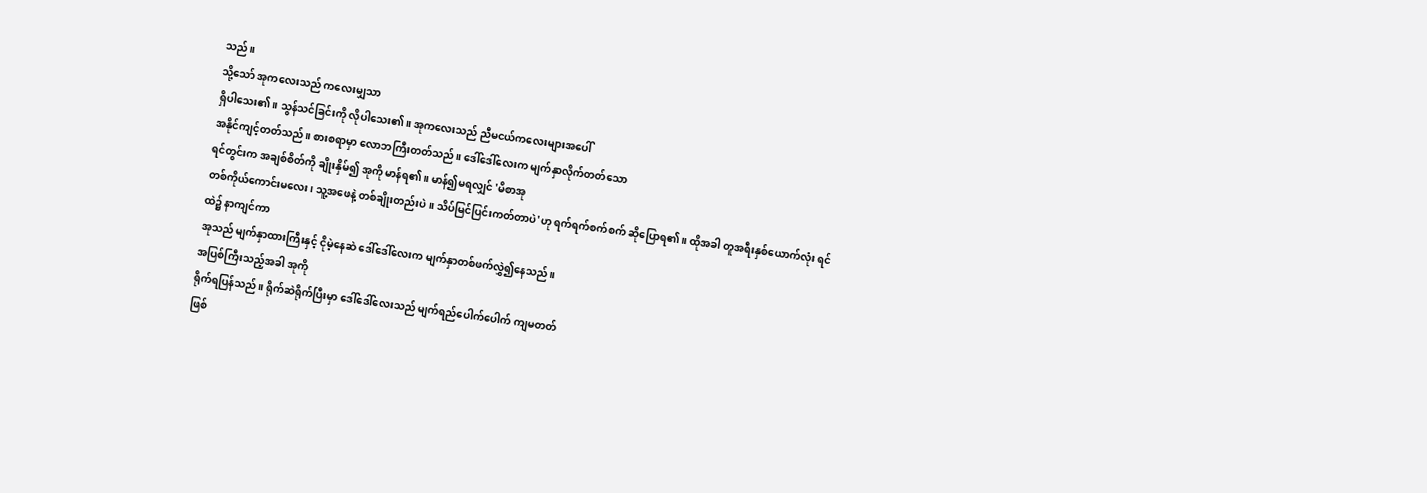သည်။
သို့သော် အုကလေးသည် ကလေးမျှသာ
ရှိပါသေး၏။ သွန်သင်ခြင်းကို လိုပါသေး၏။ အုကလေးသည် ညီမငယ်ကလေးများအပေါ်
အနိုင်ကျင့်တတ်သည်။ စားစရာမှာ လောဘကြီးတတ်သည်။ ဒေါ်ဒေါ်လေးက မျက်နှာလိုက်တတ်သော
ရင်တွင်းက အချစ်စိတ်ကို ချိုးနှိမ်၍ အုကို မာန်ရ၏။ မာန်၍မရလျှင် 'မိစာအု
တစ်ကိုယ်ကောင်းမလေး၊ သူ့အဖေနဲ့ တစ်ချိုးတည်းပဲ။ သိပ်မြင်ပြင်းကတ်တာပဲ'ဟု ရက်ရက်စက်စက် ဆိုပြောရ၏။ ထိုအခါ တူအရီးနှစ်ယောက်လုံး ရင်ထဲ၌ နာကျင်ကာ
အုသည် မျက်နှာထားကြီးနှင့် ငိုမဲ့နေဆဲ ဒေါ်ဒေါ်လေးက မျက်နှာတစ်ဖက်လွှဲ၍နေသည်။
အပြစ်ကြီးသည့်အခါ အုကို
ရိုက်ရပြန်သည်။ ရိုက်ဆဲရိုက်ပြီးမှာ ဒေါ်ဒေါ်လေးသည် မျက်ရည်ပေါက်ပေါက် ကျမတတ်
ဖြစ်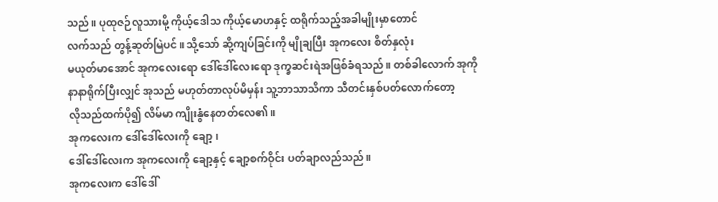သည်။ ပုထုဇဉ်လူသားမို့ ကိုယ့်ဒေါသ ကိုယ့်မောဟနှင့် ထရိုက်သည့်အခါမျိုးမှာတောင်
လက်သည် တွန့်ဆုတ်မြဲပင်။ သို့သော် ဆို့ကျပ်ခြင်းကို မျိုချပြီး အုကလေး စိတ်နှလုံး
မယုတ်မာအောင် အုကလေးရော ဒေါ်ဒေါ်လေးရော ဒုက္ခဆင်းရဲအဖြစ်ခံရသည်။ တစ်ခါလောက် အုကို
နာနာရိုက်ပြီးလျှင် အုသည် မဟုတ်တာလုပ်မိမှန်း သူ့ဘာသာသိကာ သီတင်းနှစ်ပတ်လောက်တော့
လိုသည်ထက်ပို၍ လိမ်မာ ကျိုးနွံနေတတ်လေ၏။
အုကလေးက ဒေါ်ဒေါ်လေးကို ချော့၊
ဒေါ်ဒေါ်လေးက အုကလေးကို ချော့နှင့် ချော့စက်ဝိုင်း ပတ်ချာလည်သည်။
အုကလေးက ဒေါ်ဒေါ်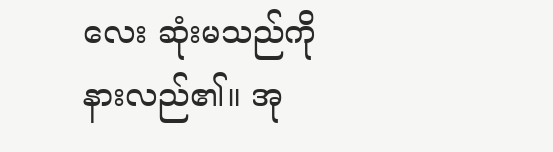လေး ဆုံးမသည်ကို
နားလည်၏။ အု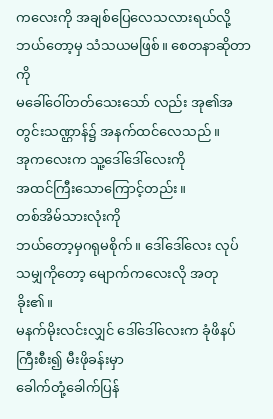ကလေးကို အချစ်ပြေလေသလားရယ်လို့ ဘယ်တော့မှ သံသယမဖြစ်။ စေတနာဆိုတာကို
မခေါ်ဝေါ်တတ်သေးသော် လည်း အု၏အတွင်းသဏ္ဌာန်၌ အနက်ထင်လေသည်။
အုကလေးက သူ့ဒေါ်ဒေါ်လေးကို
အထင်ကြီးသောကြောင့်တည်း။
တစ်အိမ်သားလုံးကို
ဘယ်တော့မှဂရုမစိုက်။ ဒေါ်ဒေါ်လေး လုပ်သမျှကိုတော့ မျောက်ကလေးလို အတုခိုး၏။
မနက်မိုးလင်းလျှင် ဒေါ်ဒေါ်လေးက ခုံဖိနပ်ကြီးစီး၍ မီးဖိုခန်းမှာ
ခေါက်တုံ့ခေါက်ပြန်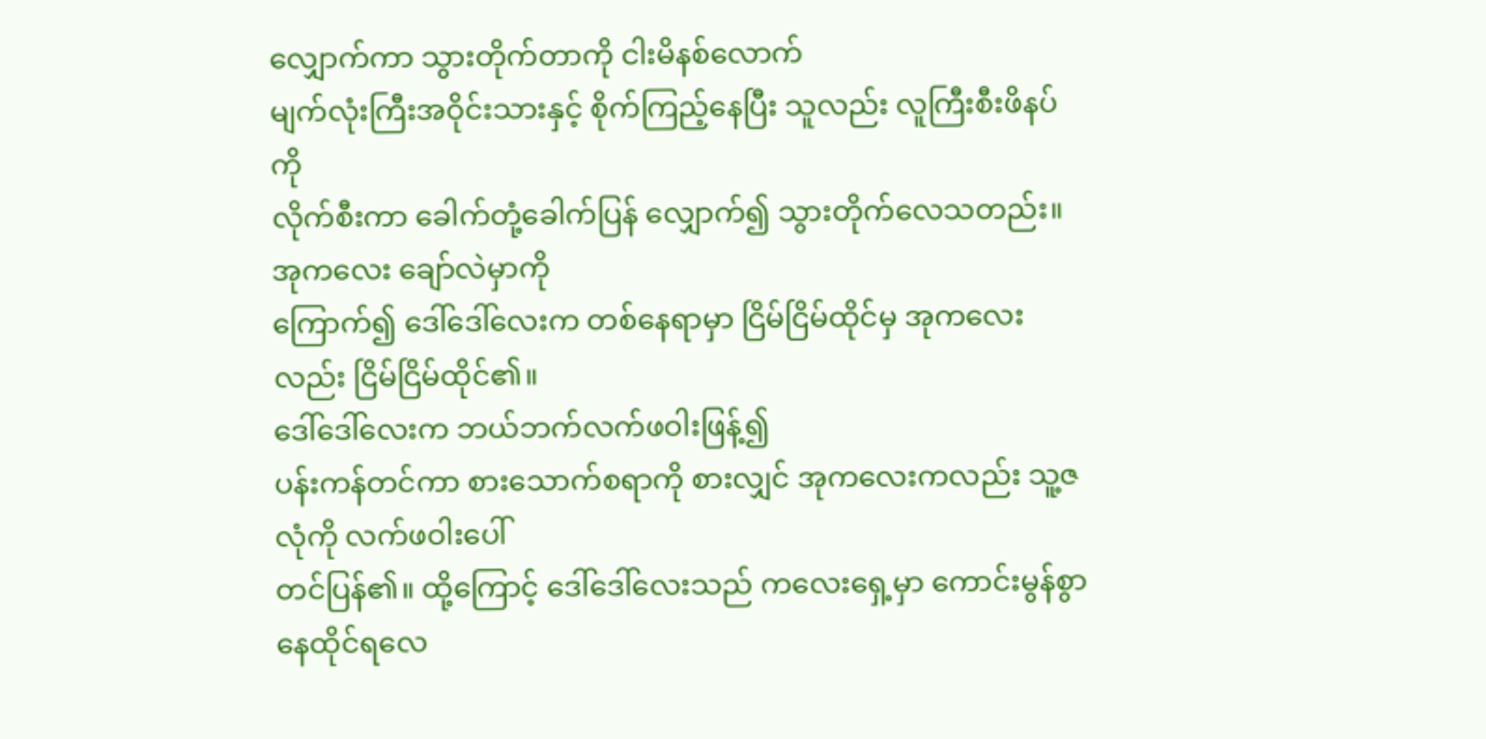လျှောက်ကာ သွားတိုက်တာကို ငါးမိနစ်လောက်
မျက်လုံးကြီးအဝိုင်းသားနှင့် စိုက်ကြည့်နေပြီး သူလည်း လူကြီးစီးဖိနပ်ကို
လိုက်စီးကာ ခေါက်တုံ့ခေါက်ပြန် လျှောက်၍ သွားတိုက်လေသတည်း။ အုကလေး ချော်လဲမှာကို
ကြောက်၍ ဒေါ်ဒေါ်လေးက တစ်နေရာမှာ ငြိမ်ငြိမ်ထိုင်မှ အုကလေးလည်း ငြိမ်ငြိမ်ထိုင်၏။
ဒေါ်ဒေါ်လေးက ဘယ်ဘက်လက်ဖဝါးဖြန့်၍
ပန်းကန်တင်ကာ စားသောက်စရာကို စားလျှင် အုကလေးကလည်း သူ့ဇလုံကို လက်ဖဝါးပေါ်
တင်ပြန်၏။ ထို့ကြောင့် ဒေါ်ဒေါ်လေးသည် ကလေးရှေ့မှာ ကောင်းမွန်စွာ နေထိုင်ရလေ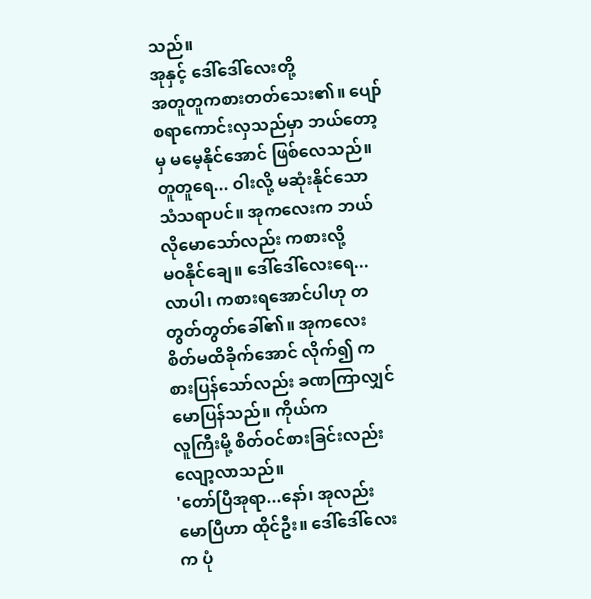သည်။
အုနှင့် ဒေါ်ဒေါ်လေးတို့
အတူတူကစားတတ်သေး၏။ ပျော်စရာကောင်းလှသည်မှာ ဘယ်တော့မှ မမေ့နိုင်အောင် ဖြစ်လေသည်။
တူတူရေ... ဝါးလို့ မဆုံးနိုင်သော သံသရာပင်။ အုကလေးက ဘယ်လိုမောသော်လည်း ကစားလို့
မဝနိုင်ချေ။ ဒေါ်ဒေါ်လေးရေ... လာပါ၊ ကစားရအောင်ပါဟု တတွတ်တွတ်ခေါ်၏။ အုကလေး
စိတ်မထိခိုက်အောင် လိုက်၍ ကစားပြန်သော်လည်း ခဏကြာလျှင် မောပြန်သည်။ ကိုယ်က
လူကြီးမို့ စိတ်ဝင်စားခြင်းလည်း လျော့လာသည်။
'တော်ပြီအုရာ...နော်၊ အုလည်း
မောပြီဟာ ထိုင်ဦး။ ဒေါ်ဒေါ်လေးက ပုံ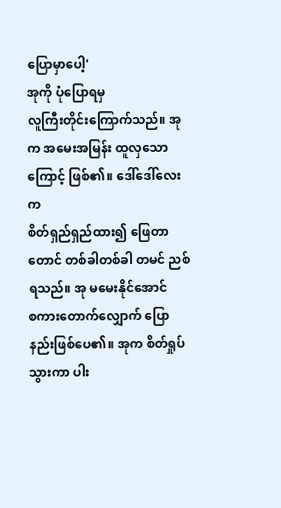ပြောမှာပေါ့'
အုကို ပုံပြောရမှ
လူကြီးတိုင်းကြောက်သည်။ အုက အမေးအမြန်း ထူလှသောကြောင့် ဖြစ်၏။ ဒေါ်ဒေါ်လေးက
စိတ်ရှည်ရှည်ထား၍ ဖြေတာတောင် တစ်ခါတစ်ခါ တမင် ညစ်ရသည်။ အု မမေးနိုင်အောင်
စကားတောက်လျှောက် ပြောနည်းဖြစ်ပေ၏။ အုက စိတ်ရှုပ်သွားကာ ပါး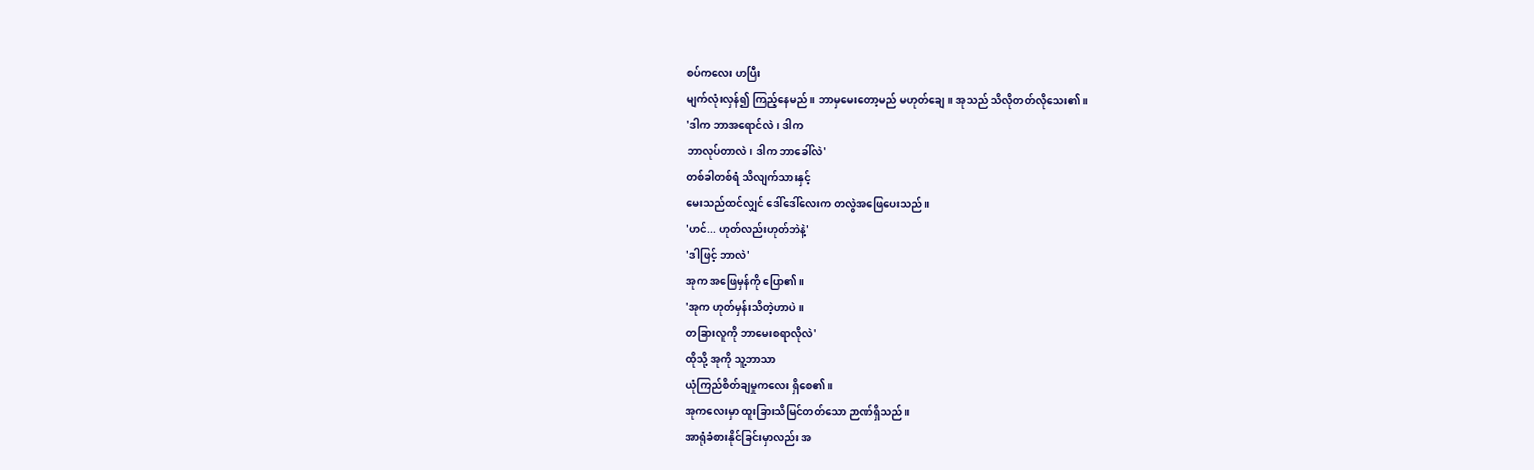စပ်ကလေး ဟပြီး
မျက်လုံးလှန်၍ ကြည့်နေမည်။ ဘာမှမေးတော့မည် မဟုတ်ချေ။ အုသည် သိလိုတတ်လိုသေး၏။
'ဒါက ဘာအရောင်လဲ၊ ဒါက
ဘာလုပ်တာလဲ၊ ဒါက ဘာခေါ်လဲ'
တစ်ခါတစ်ရံ သိလျက်သားနှင့်
မေးသည်ထင်လျှင် ဒေါ်ဒေါ်လေးက တလွဲအဖြေပေးသည်။
'ဟင်... ဟုတ်လည်းဟုတ်ဘဲနဲ့'
'ဒါဖြင့် ဘာလဲ'
အုက အဖြေမှန်ကို ပြော၏။
'အုက ဟုတ်မှန်းသိတဲ့ဟာပဲ။
တခြားလူကို ဘာမေးစရာလိုလဲ'
ထိုသို့ အုကို သူ့ဘာသာ
ယုံကြည်စိတ်ချမှုကလေး ရှိစေ၏။
အုကလေးမှာ ထူးခြားသိမြင်တတ်သော ဉာဏ်ရှိသည်။
အာရုံခံစားနိုင်ခြင်းမှာလည်း အ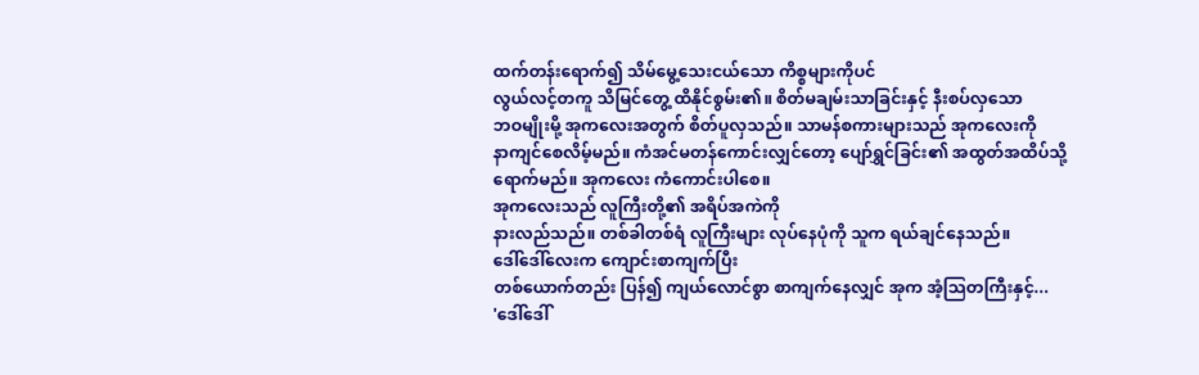ထက်တန်းရောက်၍ သိမ်မွေ့သေးငယ်သော ကိစ္စများကိုပင်
လွယ်လင့်တကူ သိမြင်တွေ့ ထိနိုင်စွမ်း၏။ စိတ်မချမ်းသာခြင်းနှင့် နီးစပ်လှသော
ဘဝမျိုးမို့ အုကလေးအတွက် စိတ်ပူလှသည်။ သာမန်စကားများသည် အုကလေးကို
နာကျင်စေလိမ့်မည်။ ကံအင်မတန်ကောင်းလျှင်တော့ ပျော်ရွှင်ခြင်း၏ အထွတ်အထိပ်သို့
ရောက်မည်။ အုကလေး ကံကောင်းပါစေ။
အုကလေးသည် လူကြီးတို့၏ အရိပ်အကဲကို
နားလည်သည်။ တစ်ခါတစ်ရံ လူကြီးများ လုပ်နေပုံကို သူက ရယ်ချင်နေသည်။
ဒေါ်ဒေါ်လေးက ကျောင်းစာကျက်ပြီး
တစ်ယောက်တည်း ပြန်၍ ကျယ်လောင်စွာ စာကျက်နေလျှင် အုက အံ့သြတကြီးနှင့်...
'ဒေါ်ဒေါ်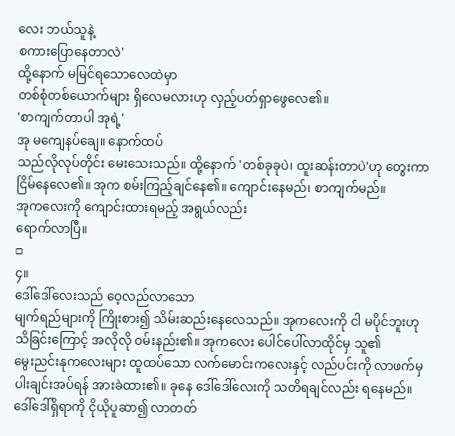လေး ဘယ်သူနဲ့
စကားပြောနေတာလဲ'
ထို့နောက် မမြင်ရသောလေထဲမှာ
တစ်စုံတစ်ယောက်များ ရှိလေမလားဟု လှည့်ပတ်ရှာဖွေလေ၏။
'စာကျက်တာပါ အုရဲ့'
အု မကျေနပ်ချေ။ နောက်ထပ်
သည်လိုလုပ်တိုင်း မေးသေးသည်။ ထို့နောက် 'တစ်ခုခုပဲ၊ ထူးဆန်းတာပဲ'ဟု တွေးကာ ငြိမ်နေလေ၏။ အုက စမ်းကြည့်ချင်နေ၏။ ကျောင်းနေမည်၊ စာကျက်မည်။
အုကလေးကို ကျောင်းထားရမည့် အရွယ်လည်း
ရောက်လာပြီ။
□
၄။
ဒေါ်ဒေါ်လေးသည် ဝေ့လည်လာသော
မျက်ရည်များကို ကြိုးစား၍ သိမ်းဆည်းနေလေသည်။ အုကလေးကို ငါ မပိုင်ဘူးဟု
သိခြင်းကြောင့် အလိုလို ဝမ်းနည်း၏။ အုကလေး ပေါင်ပေါ်လာထိုင်မှ သူ၏
မွေးညင်းနုကလေးများ ထူထပ်သော လက်မောင်းကလေးနှင့် လည်ပင်းကို လာဖက်မှ
ပါးချင်းအပ်ရန် အားခဲထား၏။ ခုနေ ဒေါ်ဒေါ်လေးကို သတိရချင်လည်း ရနေမည်။
ဒေါ်ဒေါ်ရှိရာကို ငိုယိုပူဆာ၍ လာတတ်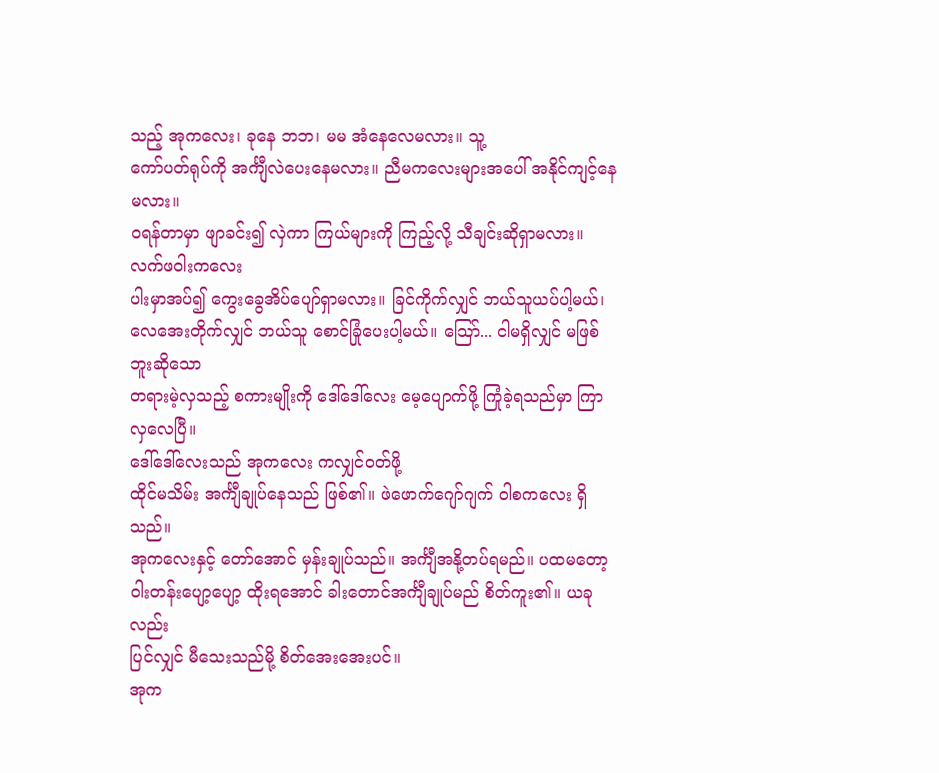သည့် အုကလေး၊ ခုနေ ဘဘ၊ မမ အံနေလေမလား။ သူ့
ကော်ပတ်ရုပ်ကို အင်္ကျီလဲပေးနေမလား။ ညီမကလေးများအပေါ် အနိုင်ကျင့်နေမလား။
ဝရန်တာမှာ ဖျာခင်း၍ လှဲကာ ကြယ်များကို ကြည့်လို့ သီချင်းဆိုရှာမလား။ လက်ဖဝါးကလေး
ပါးမှာအပ်၍ ကွေးခွေအိပ်ပျော်ရှာမလား။ ခြင်ကိုက်လျှင် ဘယ်သူယပ်ပါ့မယ်၊
လေအေးတိုက်လျှင် ဘယ်သူ စောင်ခြုံပေးပါ့မယ်။ သြော်... ငါမရှိလျှင် မဖြစ်ဘူးဆိုသော
တရားမဲ့လှသည့် စကားမျိုးကို ဒေါ်ဒေါ်လေး မေ့ပျောက်ဖို့ ကြုံခဲ့ရသည်မှာ ကြာလှလေပြီ။
ဒေါ်ဒေါ်လေးသည် အုကလေး ကလျှင်ဝတ်ဖို့
ထိုင်မသိမ်း အင်္ကျီချုပ်နေသည် ဖြစ်၏။ ဖဲဖောက်ဂျော်ဂျက် ဝါစကလေး ရှိသည်။
အုကလေးနှင့် တော်အောင် မှန်းချုပ်သည်။ အင်္ကျီအနို့တပ်ရမည်။ ပထမတော့
ဝါးတန်းပျော့ပျော့ ထိုးရအောင် ခါးတောင်အင်္ကျီချုပ်မည် စိတ်ကူး၏။ ယခုလည်း
ပြင်လျှင် မီသေးသည်မို့ စိတ်အေးအေးပင်။
အုက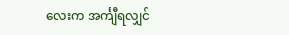လေးက အင်္ကျီရလျှင်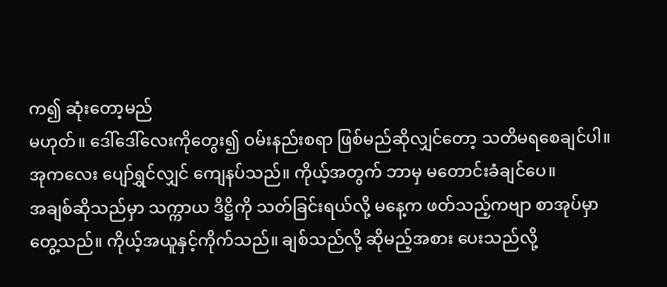က၍ ဆုံးတော့မည်
မဟုတ်။ ဒေါ်ဒေါ်လေးကိုတွေး၍ ဝမ်းနည်းစရာ ဖြစ်မည်ဆိုလျှင်တော့ သတိမရစေချင်ပါ။
အုကလေး ပျော်ရွှင်လျှင် ကျေနပ်သည်။ ကိုယ့်အတွက် ဘာမှ မတောင်းခံချင်ပေ။
အချစ်ဆိုသည်မှာ သက္ကာယ ဒိဋ္ဌိကို သတ်ခြင်းရယ်လို့ မနေ့က ဖတ်သည့်ကဗျာ စာအုပ်မှာ
တွေ့သည်။ ကိုယ့်အယူနှင့်ကိုက်သည်။ ချစ်သည်လို့ ဆိုမည့်အစား ပေးသည်လို့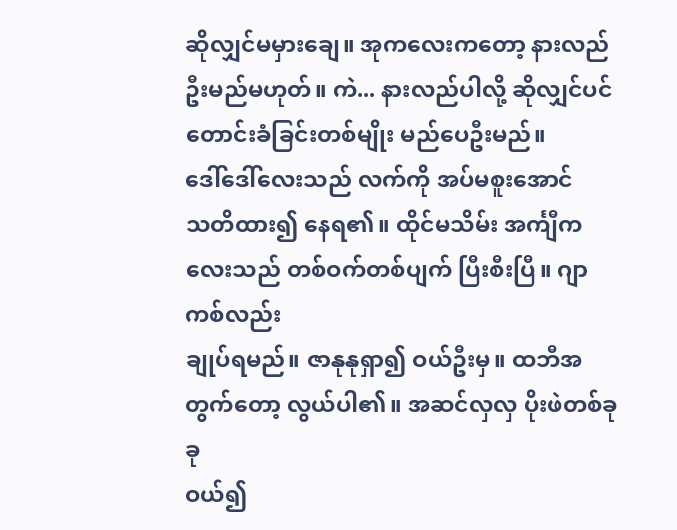ဆိုလျှင်မမှားချေ။ အုကလေးကတော့ နားလည်ဦးမည်မဟုတ်။ ကဲ... နားလည်ပါလို့ ဆိုလျှင်ပင်
တောင်းခံခြင်းတစ်မျိုး မည်ပေဦးမည်။
ဒေါ်ဒေါ်လေးသည် လက်ကို အပ်မစူးအောင်
သတိထား၍ နေရ၏။ ထိုင်မသိမ်း အင်္ကျီကလေးသည် တစ်ဝက်တစ်ပျက် ပြီးစီးပြီ။ ဂျာကစ်လည်း
ချုပ်ရမည်။ ဇာနုနုရှာ၍ ဝယ်ဦးမှ။ ထဘီအတွက်တော့ လွယ်ပါ၏။ အဆင်လှလှ ပိုးဖဲတစ်ခုခု
ဝယ်၍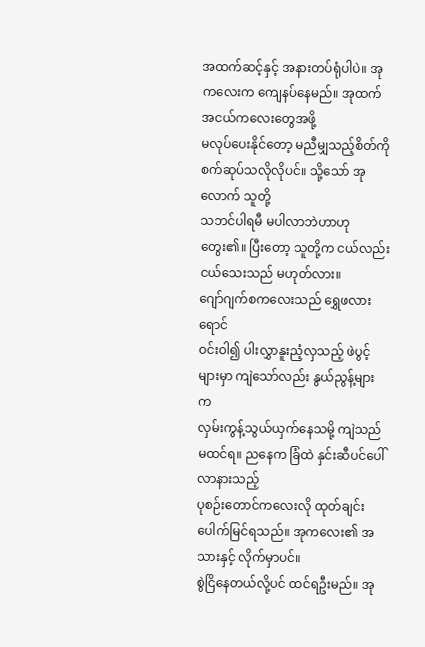အထက်ဆင့်နှင့် အနားတပ်ရုံပါပဲ။ အုကလေးက ကျေနပ်နေမည်။ အုထက် အငယ်ကလေးတွေအဖို့
မလုပ်ပေးနိုင်တော့ မညီမျှသည့်စိတ်ကို စက်ဆုပ်သလိုလိုပင်။ သို့သော် အုလောက် သူတို့
သဘင်ပါရမီ မပါလာဘဲဟာဟု တွေး၏။ ပြီးတော့ သူတို့က ငယ်လည်းငယ်သေးသည် မဟုတ်လား။
ဂျော်ဂျက်စကလေးသည် ရွှေဖလားရောင်
ဝင်းဝါ၍ ပါးလွှာနူးညံ့လှသည့် ဖဲပွင့်များမှာ ကျဲသော်လည်း နွယ်ညွန့်များက
လှမ်းကွန့်သွယ်ယှက်နေသမို့ ကျဲသည် မထင်ရ။ ညနေက ခြံထဲ နှင်းဆီပင်ပေါ် လာနားသည့်
ပုစဉ်းတောင်ကလေးလို ထုတ်ချင်းပေါက်မြင်ရသည်။ အုကလေး၏ အသားနှင့် လိုက်မှာပင်။
စွဲငြိနေတယ်လို့ပင် ထင်ရဦးမည်။ အု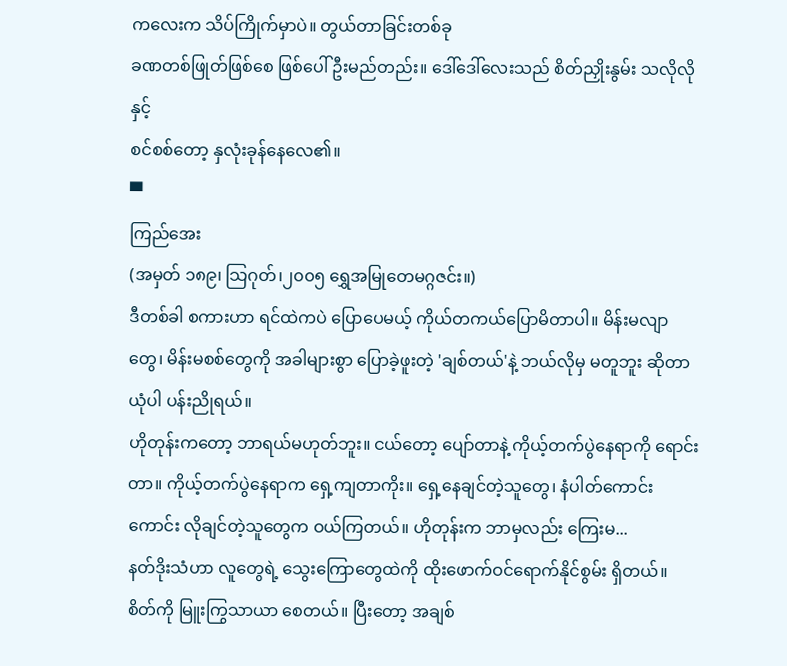ကလေးက သိပ်ကြိုက်မှာပဲ။ တွယ်တာခြင်းတစ်ခု
ခဏတစ်ဖြုတ်ဖြစ်စေ ဖြစ်ပေါ်ဦးမည်တည်း။ ဒေါ်ဒေါ်လေးသည် စိတ်ညှိုးနွမ်း သလိုလိုနှင့်
စင်စစ်တော့ နှလုံးခုန်နေလေ၏။
▀
ကြည်အေး
(အမှတ် ၁၈၉၊ သြဂုတ်၊၂၀၀၅ ရွှေအမြုတေမဂ္ဂဇင်း။)
ဒီတစ်ခါ စကားဟာ ရင်ထဲကပဲ ပြောပေမယ့် ကိုယ်တကယ်ပြောမိတာပါ။ မိန်းမလျာတွေ၊ မိန်းမစစ်တွေကို အခါများစွာ ပြောခဲ့ဖူးတဲ့ 'ချစ်တယ်'နဲ့ ဘယ်လိုမှ မတူဘူး ဆိုတာယုံပါ ပန်းညိုရယ်။
ဟိုတုန်းကတော့ ဘာရယ်မဟုတ်ဘူး။ ငယ်တော့ ပျော်တာနဲ့ ကိုယ့်တက်ပွဲနေရာကို ရောင်းတာ။ ကိုယ့်တက်ပွဲနေရာက ရှေ့ကျတာကိုး။ ရှေ့နေချင်တဲ့သူတွေ၊ နံပါတ်ကောင်းကောင်း လိုချင်တဲ့သူတွေက ဝယ်ကြတယ်။ ဟိုတုန်းက ဘာမှလည်း ကြေးမ...
နတ်ဒိုးသံဟာ လူတွေရဲ့ သွေးကြောတွေထဲကို ထိုးဖောက်ဝင်ရောက်နိုင်စွမ်း ရှိတယ်။ စိတ်ကို မြူးကြွသာယာ စေတယ်။ ပြီးတော့ အချစ်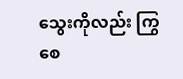သွေးကိုလည်း ကြွစေ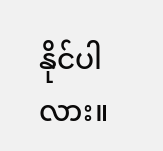နိုင်ပါလား။